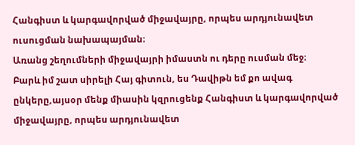Հանգիստ և կարգավորված միջավայրը, որպես արդյունավետ ուսուցման նախապայման։
Առանց շեղումների միջավայրի իմաստն ու դերը ուսման մեջ։
Բարև իմ շատ սիրելի Հայ գիտուն, ես Դավիթն եմ քո ավագ ընկերը,այսօր մենք միասին կզրուցենք Հանգիստ և կարգավորված միջավայրը, որպես արդյունավետ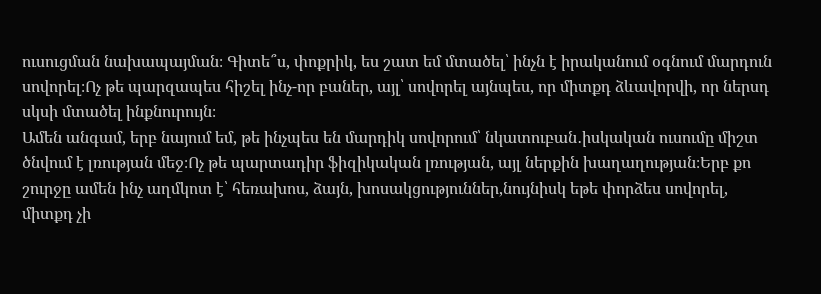ուսուցման նախապայման։ Գիտե՞ս, փոքրիկ, ես շատ եմ մտածել՝ ինչն է իրականում օգնում մարդուն սովորել։Ոչ թե պարզապես հիշել ինչ-որ բաներ, այլ՝ սովորել այնպես, որ միտքդ ձևավորվի, որ ներսդ սկսի մտածել ինքնուրույն։
Ամեն անգամ, երբ նայում եմ, թե ինչպես են մարդիկ սովորում՝ նկատուբան․իսկական ուսումը միշտ ծնվում է լռության մեջ։Ոչ թե պարտադիր ֆիզիկական լռության, այլ ներքին խաղաղության։Երբ քո շուրջը ամեն ինչ աղմկոտ է՝ հեռախոս, ձայն, խոսակցություններ,նույնիսկ եթե փորձես սովորել, միտքդ չի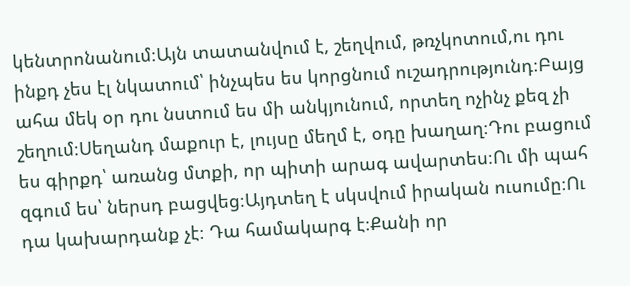կենտրոնանում։Այն տատանվում է, շեղվում, թռչկոտում,ու դու ինքդ չես էլ նկատում՝ ինչպես ես կորցնում ուշադրությունդ։Բայց ահա մեկ օր դու նստում ես մի անկյունում, որտեղ ոչինչ քեզ չի շեղում։Սեղանդ մաքուր է, լույսը մեղմ է, օդը խաղաղ։Դու բացում ես գիրքդ՝ առանց մտքի, որ պիտի արագ ավարտես։Ու մի պահ զգում ես՝ ներսդ բացվեց։Այդտեղ է սկսվում իրական ուսումը։Ու դա կախարդանք չէ։ Դա համակարգ է։Քանի որ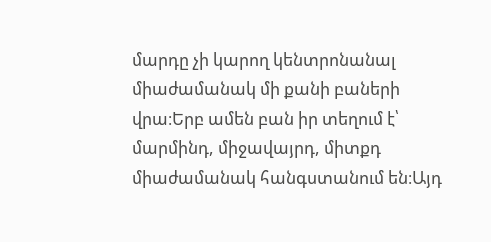մարդը չի կարող կենտրոնանալ միաժամանակ մի քանի բաների վրա։Երբ ամեն բան իր տեղում է՝ մարմինդ, միջավայրդ, միտքդ միաժամանակ հանգստանում են։Այդ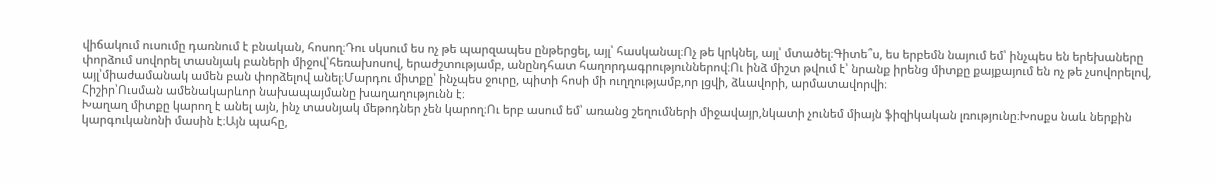վիճակում ուսումը դառնում է բնական, հոսող։Դու սկսում ես ոչ թե պարզապես ընթերցել, այլ՝ հասկանալ։Ոչ թե կրկնել, այլ՝ մտածել։Գիտե՞ս, ես երբեմն նայում եմ՝ ինչպես են երեխաները փորձում սովորել տասնյակ բաների միջով՝հեռախոսով, երաժշտությամբ, անընդհատ հաղորդագրություններով։Ու ինձ միշտ թվում է՝ նրանք իրենց միտքը քայքայում են ոչ թե չսովորելով, այլ՝միաժամանակ ամեն բան փորձելով անել։Մարդու միտքը՝ ինչպես ջուրը, պիտի հոսի մի ուղղությամբ,որ լցվի, ձևավորի, արմատավորվի։
Հիշիր՝Ուսման ամենակարևոր նախապայմանը խաղաղությունն է։
Խաղաղ միտքը կարող է անել այն, ինչ տասնյակ մեթոդներ չեն կարող։Ու երբ ասում եմ՝ առանց շեղումների միջավայր,նկատի չունեմ միայն ֆիզիկական լռությունը։Խոսքս նաև ներքին կարգուկանոնի մասին է։Այն պահը,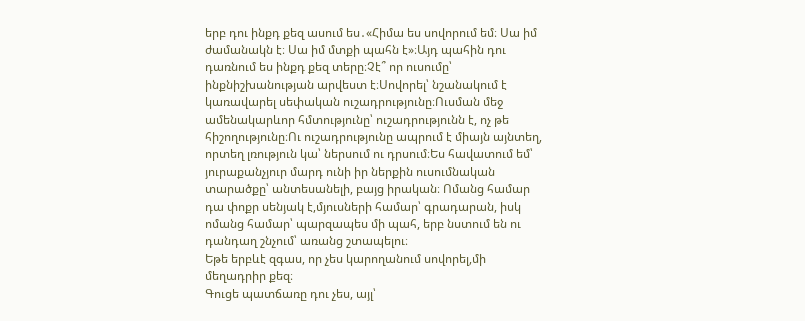երբ դու ինքդ քեզ ասում ես․«Հիմա ես սովորում եմ։ Սա իմ ժամանակն է։ Սա իմ մտքի պահն է»։Այդ պահին դու դառնում ես ինքդ քեզ տերը։Չէ՞ որ ուսումը՝ ինքնիշխանության արվեստ է։Սովորել՝ նշանակում է կառավարել սեփական ուշադրությունը։Ուսման մեջ ամենակարևոր հմտությունը՝ ուշադրությունն է, ոչ թե հիշողությունը։Ու ուշադրությունը ապրում է միայն այնտեղ, որտեղ լռություն կա՝ ներսում ու դրսում։Ես հավատում եմ՝ յուրաքանչյուր մարդ ունի իր ներքին ուսումնական տարածքը՝ անտեսանելի, բայց իրական։ Ոմանց համար դա փոքր սենյակ է,մյուսների համար՝ գրադարան, իսկ ոմանց համար՝ պարզապես մի պահ, երբ նստում են ու դանդաղ շնչում՝ առանց շտապելու։
Եթե երբևէ զգաս, որ չես կարողանում սովորել,մի մեղադրիր քեզ։
Գուցե պատճառը դու չես, այլ՝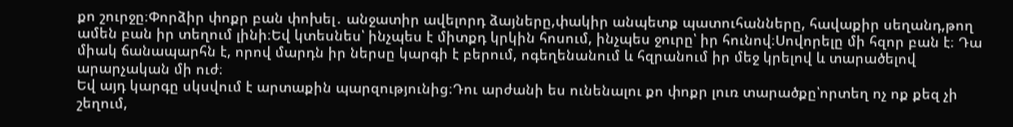քո շուրջը։Փորձիր փոքր բան փոխել․ անջատիր ավելորդ ձայները,փակիր անպետք պատուհանները, հավաքիր սեղանդ,թող ամեն բան իր տեղում լինի։Եվ կտեսնես՝ ինչպես է միտքդ կրկին հոսում, ինչպես ջուրը՝ իր հունով։Սովորելը մի հզոր բան է։ Դա միակ ճանապարհն է, որով մարդն իր ներսը կարգի է բերում, ոգեղենանում և հզրանում իր մեջ կրելով և տարածելով արարչական մի ուժ։
Եվ այդ կարգը սկսվում է արտաքին պարզությունից։Դու արժանի ես ունենալու քո փոքր լուռ տարածքը՝որտեղ ոչ ոք քեզ չի շեղում,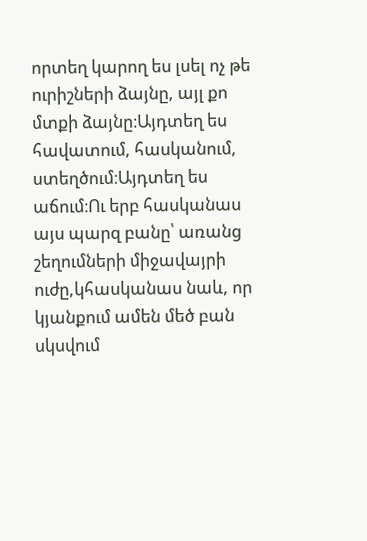որտեղ կարող ես լսել ոչ թե ուրիշների ձայնը, այլ քո մտքի ձայնը։Այդտեղ ես հավատում, հասկանում, ստեղծում։Այդտեղ ես աճում։Ու երբ հասկանաս այս պարզ բանը՝ առանց շեղումների միջավայրի ուժը,կհասկանաս նաև, որ կյանքում ամեն մեծ բան սկսվում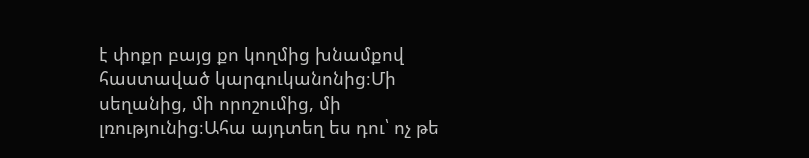է փոքր բայց քո կողմից խնամքով հաստաված կարգուկանոնից։Մի սեղանից, մի որոշումից, մի լռությունից։Ահա այդտեղ ես դու՝ ոչ թե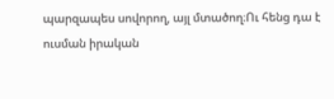պարզապես սովորող, այլ մտածող։Ու հենց դա է ուսման իրական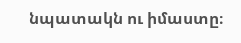նպատակն ու իմաստը։